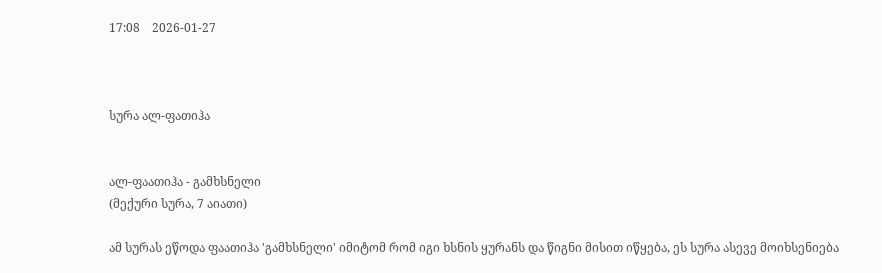17:08    2026-01-27



სურა ალ-ფათიჰა


ალ-ფაათიჰა - გამხსნელი
(მექური სურა, 7 აიათი)

ამ სურას ეწოდა ფაათიჰა 'გამხსნელი' იმიტომ რომ იგი ხსნის ყურანს და წიგნი მისით იწყება, ეს სურა ასევე მოიხსენიება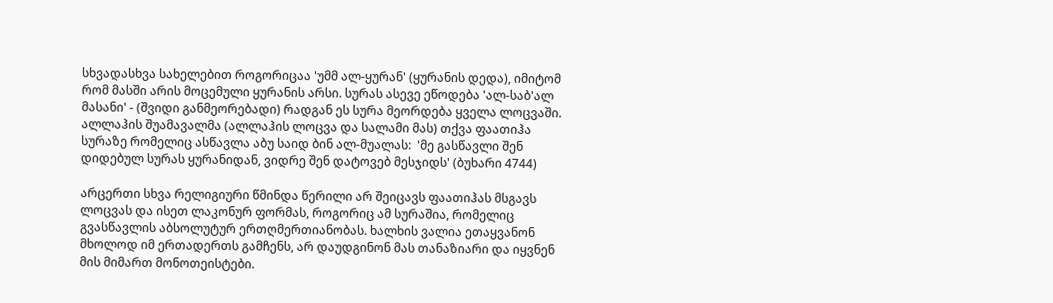სხვადასხვა სახელებით როგორიცაა 'უმმ ალ-ყურან' (ყურანის დედა), იმიტომ რომ მასში არის მოცემული ყურანის არსი. სურას ასევე ეწოდება 'ალ-საბ'ალ მასანი' - (შვიდი განმეორებადი) რადგან ეს სურა მეორდება ყველა ლოცვაში. ალლაჰის შუამავალმა (ალლაჰის ლოცვა და სალამი მას) თქვა ფაათიჰა სურაზე რომელიც ასწავლა აბუ საიდ ბინ ალ-მუალას:  'მე გასწავლი შენ დიდებულ სურას ყურანიდან, ვიდრე შენ დატოვებ მესჯიდს' (ბუხარი 4744)

არცერთი სხვა რელიგიური წმინდა წერილი არ შეიცავს ფაათიჰას მსგავს ლოცვას და ისეთ ლაკონურ ფორმას, როგორიც ამ სურაშია, რომელიც გვასწავლის აბსოლუტურ ერთღმერთიანობას. ხალხის ვალია ეთაყვანონ მხოლოდ იმ ერთადერთს გამჩენს, არ დაუდგინონ მას თანაზიარი და იყვნენ მის მიმართ მონოთეისტები.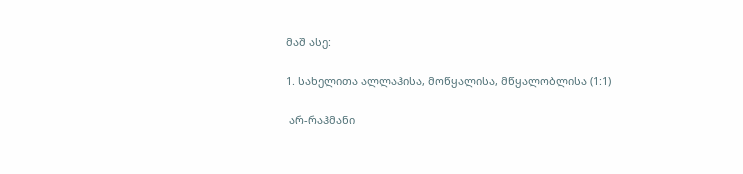მაშ ასე:

1. სახელითა ალლაჰისა, მოწყალისა, მწყალობლისა (1:1)

 არ-რაჰმანი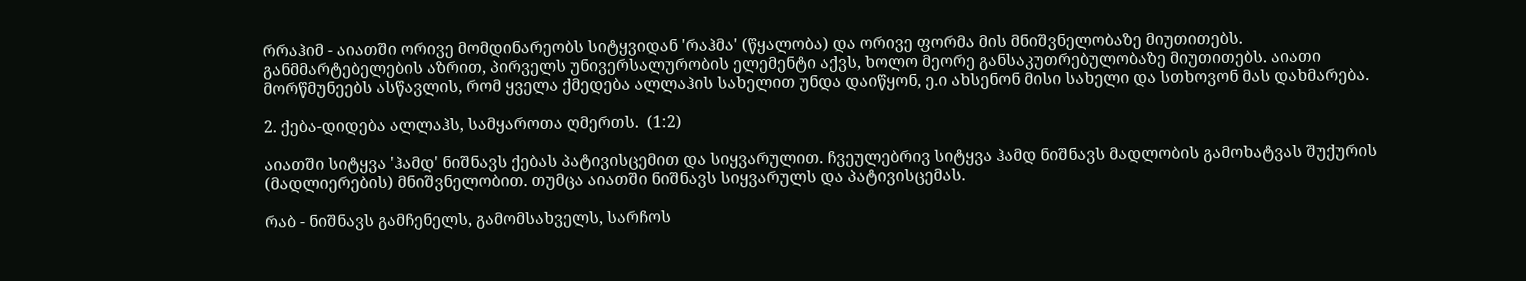რრაჰიმ - აიათში ორივე მომდინარეობს სიტყვიდან 'რაჰმა' (წყალობა) და ორივე ფორმა მის მნიშვნელობაზე მიუთითებს. განმმარტებელების აზრით, პირველს უნივერსალურობის ელემენტი აქვს, ხოლო მეორე განსაკუთრებულობაზე მიუთითებს. აიათი მორწმუნეებს ასწავლის, რომ ყველა ქმედება ალლაჰის სახელით უნდა დაიწყონ, ე.ი ახსენონ მისი სახელი და სთხოვონ მას დახმარება.

2. ქება-დიდება ალლაჰს, სამყაროთა ღმერთს.  (1:2)

აიათში სიტყვა 'ჰამდ' ნიშნავს ქებას პატივისცემით და სიყვარულით. ჩვეულებრივ სიტყვა ჰამდ ნიშნავს მადლობის გამოხატვას შუქურის (მადლიერების) მნიშვნელობით. თუმცა აიათში ნიშნავს სიყვარულს და პატივისცემას.

რაბ - ნიშნავს გამჩენელს, გამომსახველს, სარჩოს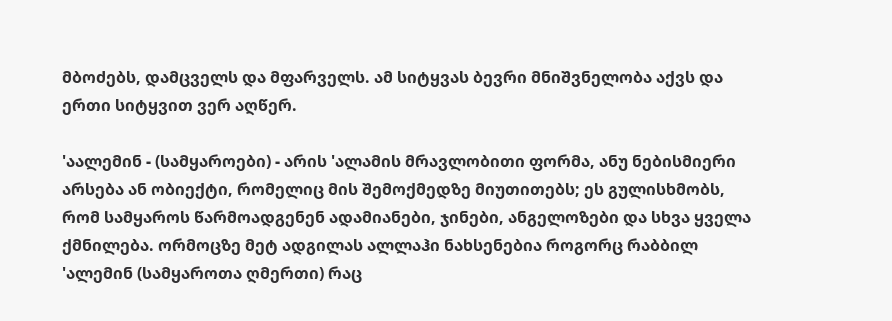მბოძებს, დამცველს და მფარველს. ამ სიტყვას ბევრი მნიშვნელობა აქვს და ერთი სიტყვით ვერ აღწერ.

'აალემინ - (სამყაროები) - არის 'ალამის მრავლობითი ფორმა, ანუ ნებისმიერი არსება ან ობიექტი, რომელიც მის შემოქმედზე მიუთითებს; ეს გულისხმობს, რომ სამყაროს წარმოადგენენ ადამიანები, ჯინები, ანგელოზები და სხვა ყველა ქმნილება. ორმოცზე მეტ ადგილას ალლაჰი ნახსენებია როგორც რაბბილ 'ალემინ (სამყაროთა ღმერთი) რაც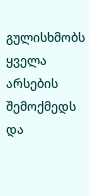გულისხმობს ყველა არსების შემოქმედს და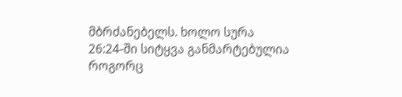მბრძანებელს. ხოლო სურა 26:24-ში სიტყვა განმარტებულია როგორც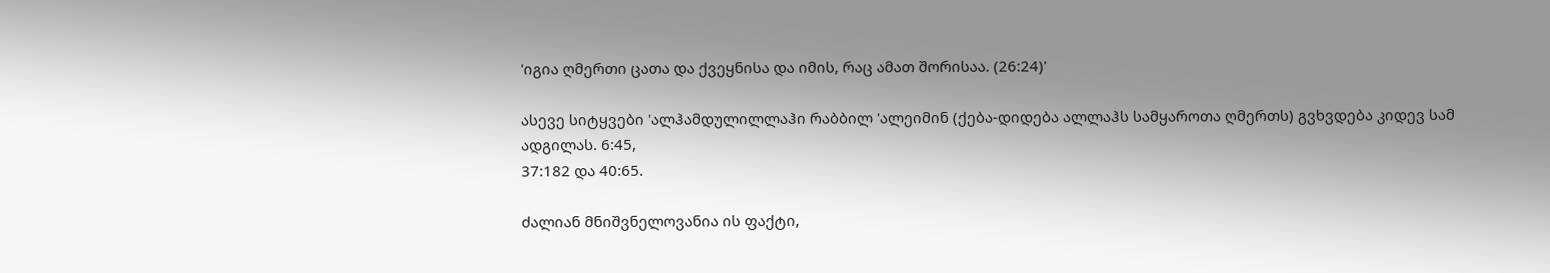'იგია ღმერთი ცათა და ქვეყნისა და იმის, რაც ამათ შორისაა. (26:24)'

ასევე სიტყვები 'ალჰამდულილლაჰი რაბბილ 'ალეიმინ (ქება-დიდება ალლაჰს სამყაროთა ღმერთს) გვხვდება კიდევ სამ ადგილას. 6:45,
37:182 და 40:65.

ძალიან მნიშვნელოვანია ის ფაქტი,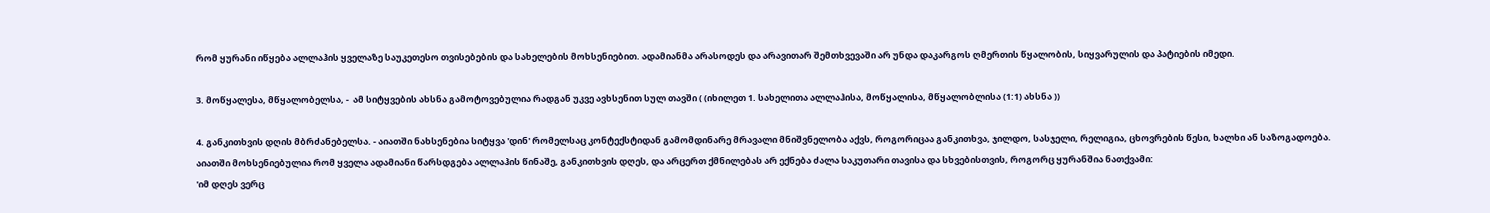რომ ყურანი იწყება ალლაჰის ყველაზე საუკეთესო თვისებების და სახელების მოხსენიებით. ადამიანმა არასოდეს და არავითარ შემთხვევაში არ უნდა დაკარგოს ღმერთის წყალობის, სიყვარულის და პატიების იმედი.

3. მოწყალესა, მწყალობელსა, -  ამ სიტყვების ახსნა გამოტოვებულია რადგან უკვე ავხსენით სულ თავში ( (იხილეთ 1. სახელითა ალლაჰისა, მოწყალისა, მწყალობლისა (1:1) ახსნა ))

4. განკითხვის დღის მბრძანებელსა. - აიათში ნახსენებია სიტყვა 'დინ' რომელსაც კონტექსტიდან გამომდინარე მრავალი მნიშვნელობა აქვს, როგორიცაა განკითხვა, ჯილდო, სასჯელი, რელიგია, ცხოვრების წესი, ხალხი ან საზოგადოება. აიათში მოხსენიებულია რომ ყველა ადამიანი წარსდგება ალლაჰის წინაშე, განკითხვის დღეს, და არცერთ ქმნილებას არ ექნება ძალა საკუთარი თავისა და სხვებისთვის, როგორც ყურანშია ნათქვამი:
'იმ დღეს ვერც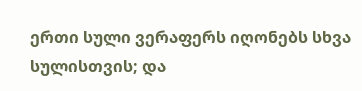ერთი სული ვერაფერს იღონებს სხვა სულისთვის; და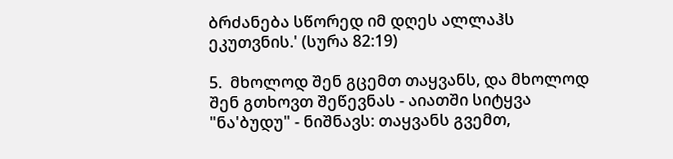ბრძანება სწორედ იმ დღეს ალლაჰს ეკუთვნის.' (სურა 82:19)

5.  მხოლოდ შენ გცემთ თაყვანს, და მხოლოდ შენ გთხოვთ შეწევნას - აიათში სიტყვა "ნა'ბუდუ" - ნიშნავს: თაყვანს გვემთ,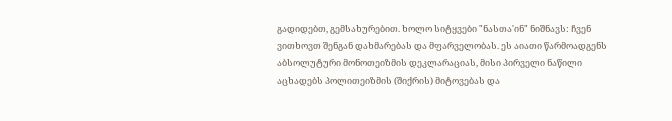გადიდებთ, გემსახურებით. ხოლო სიტყვები "ნასთა'ინ" ნიშნავს: ჩვენ ვითხოვთ შენგან დახმარებას და მფარველობას. ეს აიათი წარმოადგენს აბსოლუტური მონოთეიზმის დეკლარაციას, მისი პირველი ნაწილი აცხადებს პოლითეიზმის (შიქრის) მიტოვებას და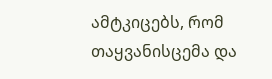ამტკიცებს, რომ თაყვანისცემა და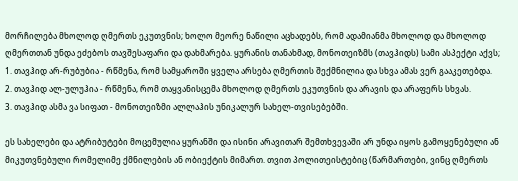მორჩილება მხოლოდ ღმერთს ეკუთვნის; ხოლო მეორე ნაწილი აცხადებს, რომ ადამიანმა მხოლოდ და მხოლოდ ღმერთთან უნდა ეძებოს თავშესაფარი და დახმარება. ყურანის თანახმად, მონოთეიზმს (თავჰიდს) სამი ასპექტი აქვს;
1. თავჰიდ არ-რუბუბია - რწმენა, რომ სამყაროში ყველა არსება ღმერთის შექმნილია და სხვა ამას ვერ გააკეთებდა.
2. თავჰიდ ალ-ულუჰია - რწმენა, რომ თაყვანისცემა მხოლოდ ღმერთს ეკუთვნის და არავის და არაფერს სხვას.
3. თავჰიდ ასმა ვა სიფათ - მონოთეიზმი ალლაჰის უნიკალურ სახელ-თვისებებში.

ეს სახელები და ატრიბუტები მოცემულია ყურანში და ისინი არავითარ შემთხვევაში არ უნდა იყოს გამოყენებული ან მიკუთვნებული რომელიმე ქმნილების ან ობიექტის მიმართ. თვით პოლითეისტებიც (წარმართები, ვინც ღმერთს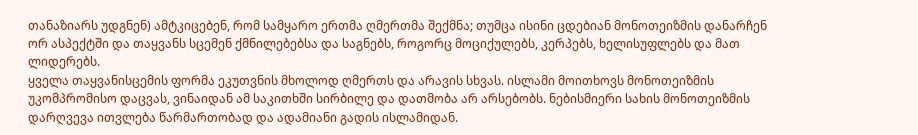თანაზიარს უდგნენ) ამტკიცებენ, რომ სამყარო ერთმა ღმერთმა შექმნა; თუმცა ისინი ცდებიან მონოთეიზმის დანარჩენ ორ ასპექტში და თაყვანს სცემენ ქმნილებებსა და საგნებს, როგორც მოციქულებს, კერპებს, ხელისუფლებს და მათ ლიდერებს.
ყველა თაყვანისცემის ფორმა ეკუთვნის მხოლოდ ღმერთს და არავის სხვას. ისლამი მოითხოვს მონოთეიზმის უკომპრომისო დაცვას, ვინაიდან ამ საკითხში სირბილე და დათმობა არ არსებობს. ნებისმიერი სახის მონოთეიზმის დარღვევა ითვლება წარმართობად და ადამიანი გადის ისლამიდან.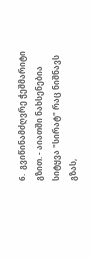6.  გვიწინამძღვრე ჭეშმარიტი  გზით. - აიათში ნახსენებია სიტყვა "სირატ" რაც ნიშნავს გზას,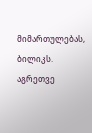მიმართულებას, ბილიკს. აგრეთვე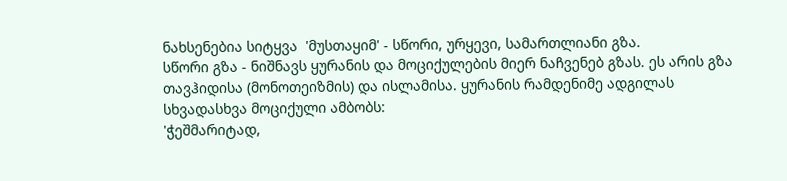ნახსენებია სიტყვა  'მუსთაყიმ' - სწორი, ურყევი, სამართლიანი გზა.
სწორი გზა - ნიშნავს ყურანის და მოციქულების მიერ ნაჩვენებ გზას. ეს არის გზა თავჰიდისა (მონოთეიზმის) და ისლამისა. ყურანის რამდენიმე ადგილას სხვადასხვა მოციქული ამბობს:
'ჭეშმარიტად,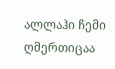ალლაჰი ჩემი ღმერთიცაა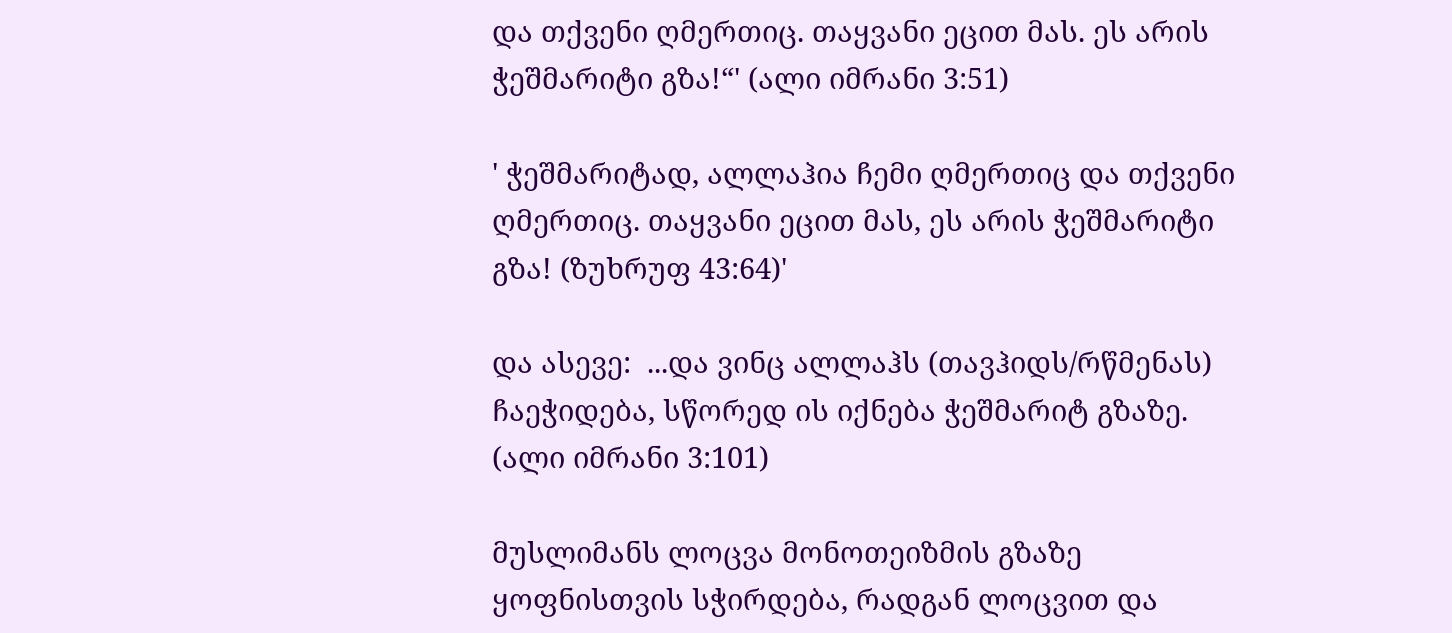და თქვენი ღმერთიც. თაყვანი ეცით მას. ეს არის ჭეშმარიტი გზა!“' (ალი იმრანი 3:51)

' ჭეშმარიტად, ალლაჰია ჩემი ღმერთიც და თქვენი ღმერთიც. თაყვანი ეცით მას, ეს არის ჭეშმარიტი გზა! (ზუხრუფ 43:64)'

და ასევე:  ...და ვინც ალლაჰს (თავჰიდს/რწმენას) ჩაეჭიდება, სწორედ ის იქნება ჭეშმარიტ გზაზე. (ალი იმრანი 3:101)

მუსლიმანს ლოცვა მონოთეიზმის გზაზე ყოფნისთვის სჭირდება, რადგან ლოცვით და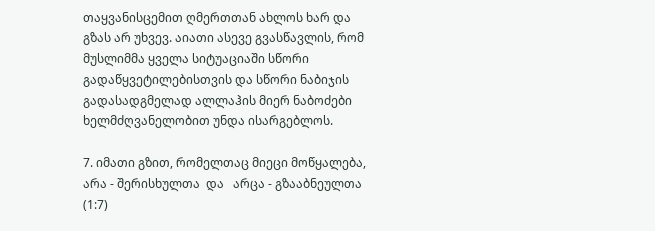თაყვანისცემით ღმერთთან ახლოს ხარ და გზას არ უხვევ. აიათი ასევე გვასწავლის, რომ მუსლიმმა ყველა სიტუაციაში სწორი გადაწყვეტილებისთვის და სწორი ნაბიჯის გადასადგმელად ალლაჰის მიერ ნაბოძები ხელმძღვანელობით უნდა ისარგებლოს.

7. იმათი გზით, რომელთაც მიეცი მოწყალება, არა - შერისხულთა  და   არცა - გზააბნეულთა (1:7)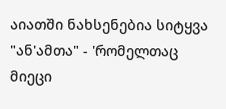აიათში ნახსენებია სიტყვა "ან'ამთა" - 'რომელთაც მიეცი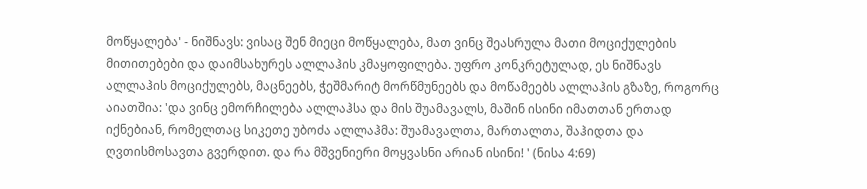მოწყალება' - ნიშნავს: ვისაც შენ მიეცი მოწყალება, მათ ვინც შეასრულა მათი მოციქულების მითითებები და დაიმსახურეს ალლაჰის კმაყოფილება. უფრო კონკრეტულად, ეს ნიშნავს ალლაჰის მოციქულებს, მაცნეებს, ჭეშმარიტ მორწმუნეებს და მოწამეებს ალლაჰის გზაზე, როგორც აიათშია: 'და ვინც ემორჩილება ალლაჰსა და მის შუამავალს, მაშინ ისინი იმათთან ერთად იქნებიან, რომელთაც სიკეთე უბოძა ალლაჰმა: შუამავალთა, მართალთა, შაჰიდთა და ღვთისმოსავთა გვერდით. და რა მშვენიერი მოყვასნი არიან ისინი! ' (ნისა 4:69)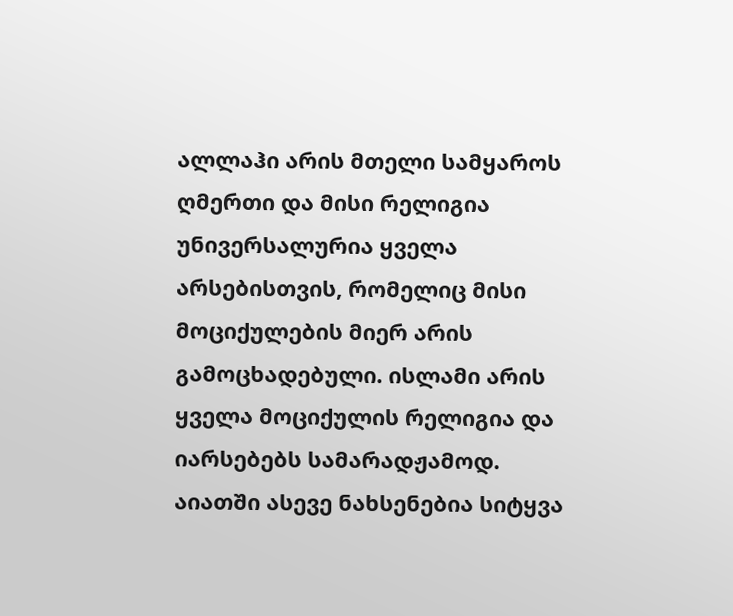ალლაჰი არის მთელი სამყაროს ღმერთი და მისი რელიგია უნივერსალურია ყველა არსებისთვის, რომელიც მისი მოციქულების მიერ არის გამოცხადებული. ისლამი არის ყველა მოციქულის რელიგია და იარსებებს სამარადჟამოდ.   აიათში ასევე ნახსენებია სიტყვა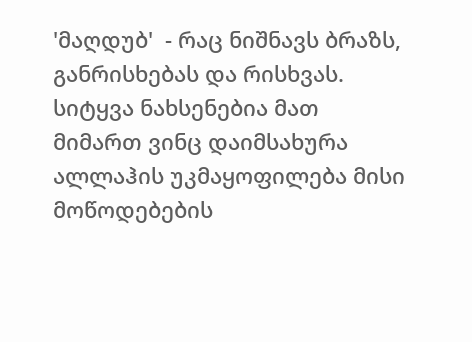'მაღდუბ'  - რაც ნიშნავს ბრაზს, განრისხებას და რისხვას. სიტყვა ნახსენებია მათ მიმართ ვინც დაიმსახურა ალლაჰის უკმაყოფილება მისი მოწოდებების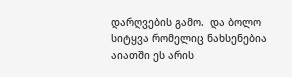დარღვების გამო.  და ბოლო სიტყვა რომელიც ნახსენებია აიათში ეს არის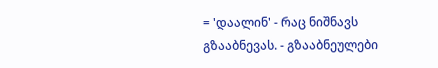= 'დაალინ' - რაც ნიშნავს გზააბნევას. - გზააბნეულები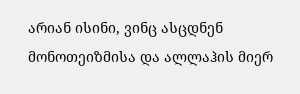არიან ისინი, ვინც ასცდნენ მონოთეიზმისა და ალლაჰის მიერ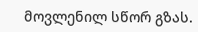მოვლენილ სწორ გზას.